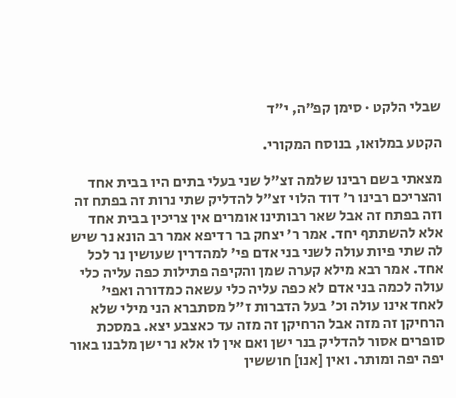שבלי הלקט · סימן קפ״ה, י״ד

הקטע במלואו, בנוסח המקורי.

מצאתי בשם רבינו שלמה זצ"ל שני בעלי בתים היו בבית אחד והצריכם רבינו ר' דוד הלוי זצ"ל להדליק שתי נרות זה בפתח זה וזה בפתח זה אבל שאר רבותינו אומרים אין צריכין בבית אחד אלא להשתתף יחד. אמר ר' יצחק בר רדיפא אמר רב הונא נר שיש לה שתי פיות עולה לשני בני אדם פי' למהדרין שעושין נר לכל אחד. אמר רבא מילא קערה שמן והקיפה פתילות כפה עליה כלי עולה לכמה בני אדם לא כפה עליה כלי עשאה כמדורה ואפי' לאחד אינו עולה וכ' בעל הדברות ז"ל מסתברא הני מילי שלא הרחיקן זה מזה אבל הרחיקן זה מזה עד כאצבע יצא. במסכת סופרים אסור להדליק בנר ישן ואם אין לו אלא נר ישן מלבנו באור יפה יפה ומותר. ואין [אנו] חוששין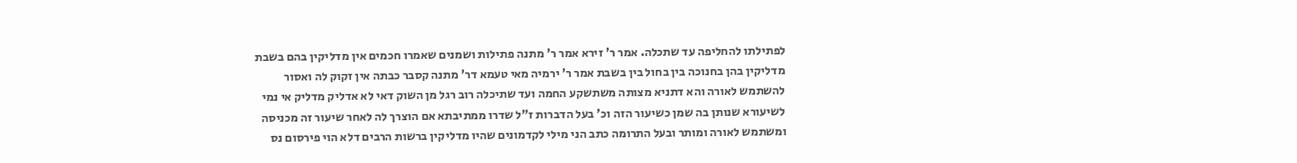לפתילתו להחליפה עד שתכלה. אמר ר' זירא אמר ר' מתנה פתילות ושמנים שאמרו חכמים אין מדליקין בהם בשבת מדליקין בהן בחנוכה בין בחול בין בשבת אמר ר' ירמיה מאי טעמא דר' מתנה קסבר כבתה אין זקוק לה ואסור להשתמש לאורה והא דתניא מצותה משתשקע החמה ועד שתיכלה רוב רגל מן השוק דאי לא אדליק מדליק אי נמי לשיעורא שנותן בה שמן כשיעור הזה וכ' בעל הדברות ז"ל שדרו ממתיבתא אם הוצרך לה לאחר שיעור זה מכניסה ומשתמש לאורה ומותר ובעל התרומה כתב הני מילי לקדמונים שהיו מדליקין ברשות הרבים דלא הוי פירסום נס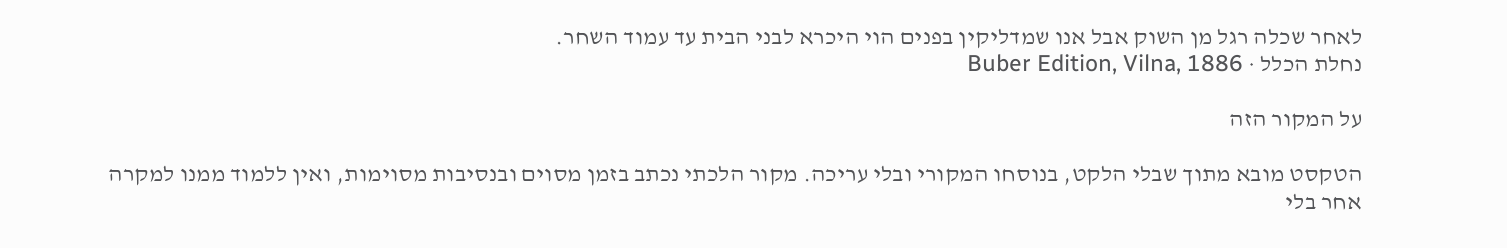לאחר שכלה רגל מן השוק אבל אנו שמדליקין בפנים הוי היכרא לבני הבית עד עמוד השחר.
נחלת הכלל · Buber Edition, Vilna, 1886

על המקור הזה

הטקסט מובא מתוך שבלי הלקט, בנוסחו המקורי ובלי עריכה. מקור הלכתי נכתב בזמן מסוים ובנסיבות מסוימות, ואין ללמוד ממנו למקרה אחר בלי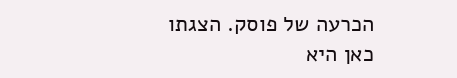הכרעה של פוסק. הצגתו כאן היא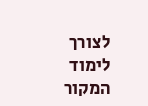לצורך לימוד המקור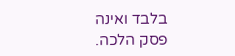בלבד ואינה פסק הלכה.